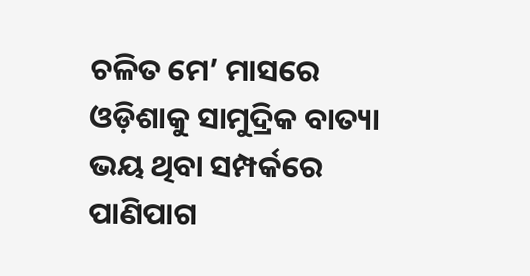ଚଳିତ ମେ’ ମାସରେ ଓଡ଼ିଶାକୁ ସାମୁଦ୍ରିକ ବାତ୍ୟା ଭୟ ଥିବା ସମ୍ପର୍କରେ ପାଣିପାଗ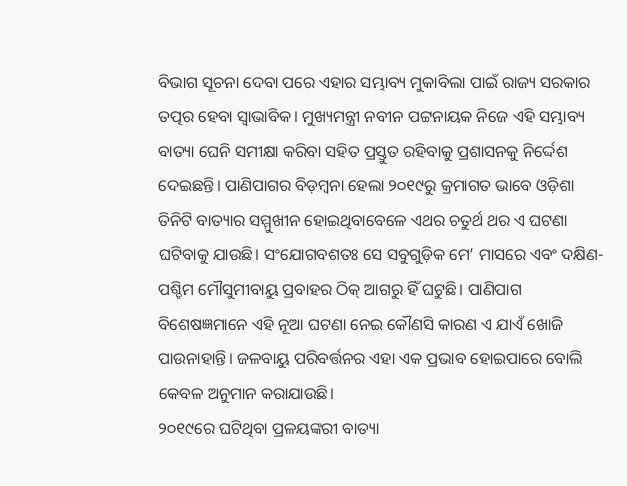ବିଭାଗ ସୂଚନା ଦେବା ପରେ ଏହାର ସମ୍ଭାବ୍ୟ ମୁକାବିଲା ପାଇଁ ରାଜ୍ୟ ସରକାର ତତ୍ପର ହେବା ସ୍ୱାଭାବିକ। ମୁଖ୍ୟମନ୍ତ୍ରୀ ନବୀନ ପଟ୍ଟନାୟକ ନିଜେ ଏହି ସମ୍ଭାବ୍ୟ ବାତ୍ୟା ଘେନି ସମୀକ୍ଷା କରିବା ସହିତ ପ୍ରସ୍ତୁତ ରହିବାକୁ ପ୍ରଶାସନକୁ ନିର୍ଦ୍ଦେଶ ଦେଇଛନ୍ତି। ପାଣିପାଗର ବିଡ଼ମ୍ବନା ହେଲା ୨୦୧୯ରୁ କ୍ରମାଗତ ଭାବେ ଓଡ଼ିଶା ତିନିଟି ବାତ୍ୟାର ସମ୍ମୁଖୀନ ହୋଇଥିବାବେଳେ ଏଥର ଚତୁର୍ଥ ଥର ଏ ଘଟଣା ଘଟିବାକୁ ଯାଉଛି। ସଂଯୋଗବଶତଃ ସେ ସବୁଗୁଡ଼ିକ ମେ’ ମାସରେ ଏବଂ ଦକ୍ଷିଣ-ପଶ୍ଚିମ ମୌସୁମୀବାୟୁ ପ୍ରବାହର ଠିକ୍ ଆଗରୁ ହିଁ ଘଟୁଛି। ପାଣିପାଗ ବିଶେଷଜ୍ଞମାନେ ଏହି ନୂଆ ଘଟଣା ନେଇ କୌଣସି କାରଣ ଏ ଯାଏଁ ଖୋଜି ପାଉନାହାନ୍ତି। ଜଳବାୟୁ ପରିବର୍ତ୍ତନର ଏହା ଏକ ପ୍ରଭାବ ହୋଇପାରେ ବୋଲି କେବଳ ଅନୁମାନ କରାଯାଉଛି।
୨୦୧୯ରେ ଘଟିଥିବା ପ୍ରଳୟଙ୍କରୀ ବାତ୍ୟା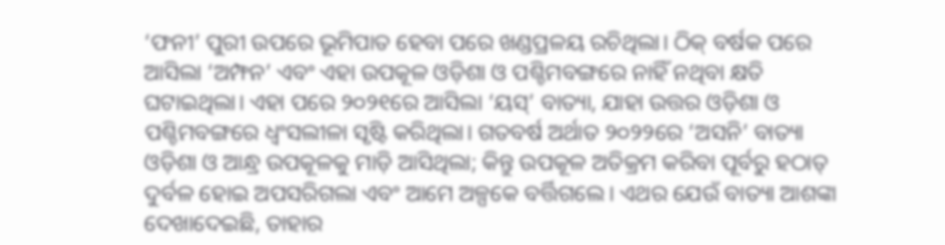‘ଫନୀ’ ପୁରୀ ଉପରେ ଭୂମିପାତ ହେବା ପରେ ଖଣ୍ଡପ୍ରଳୟ ରଚିଥିଲା। ଠିକ୍ ବର୍ଷକ ପରେ ଆସିଲା ‘ଅମ୍ଫନ’ ଏବଂ ଏହା ଉପକୂଳ ଓଡ଼ିଶା ଓ ପଶ୍ଚିମବଙ୍ଗରେ ନାହିଁ ନଥିବା କ୍ଷତି ଘଟାଇଥିଲା। ଏହା ପରେ ୨୦୨୧ରେ ଆସିଲା ‘ୟସ୍’ ବାତ୍ୟା, ଯାହା ଉତ୍ତର ଓଡ଼ିଶା ଓ ପଶ୍ଚିମବଙ୍ଗରେ ଧ୍ୱଂସଲୀଳା ସୃଷ୍ଟି କରିଥିଲା। ଗତବର୍ଷ ଅର୍ଥାତ ୨୦୨୨ରେ ‘ଅସନି’ ବାତ୍ୟା ଓଡ଼ିଶା ଓ ଆନ୍ଧ୍ର ଉପକୂଳକୁ ମାଡ଼ି ଆସିଥିଲା; କିନ୍ତୁ ଉପକୂଳ ଅତିକ୍ରମ କରିବା ପୂର୍ବରୁ ହଠାତ୍ ଦୁର୍ବଳ ହୋଇ ଅପସରିଗଲା ଏବଂ ଆମେ ଅଳ୍ପକେ ବର୍ତ୍ତିଗଲେ। ଏଥର ଯେଉଁ ବାତ୍ୟା ଆଶଙ୍କା ଦେଖାଦେଇଛି, ତାହାର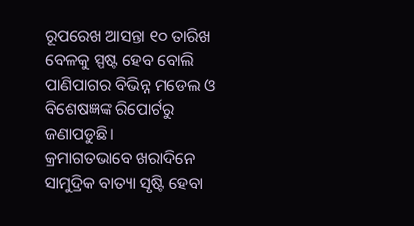ରୂପରେଖ ଆସନ୍ତା ୧୦ ତାରିଖ ବେଳକୁ ସ୍ପଷ୍ଟ ହେବ ବୋଲି ପାଣିପାଗର ବିଭିନ୍ନ ମଡେଲ ଓ ବିଶେଷଜ୍ଞଙ୍କ ରିପୋର୍ଟରୁ ଜଣାପଡୁଛି।
କ୍ରମାଗତଭାବେ ଖରାଦିନେ ସାମୁଦ୍ରିକ ବାତ୍ୟା ସୃଷ୍ଟି ହେବା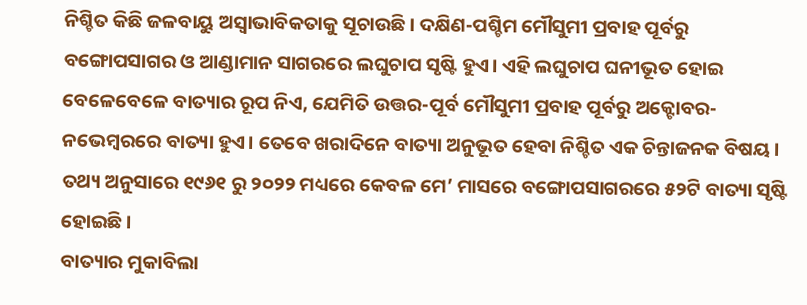ନିଶ୍ଚିତ କିଛି ଜଳବାୟୁ ଅସ୍ୱାଭାବିକତାକୁ ସୂଚାଉଛି। ଦକ୍ଷିଣ-ପଶ୍ଚିମ ମୌସୁମୀ ପ୍ରବାହ ପୂର୍ବରୁ ବଙ୍ଗୋପସାଗର ଓ ଆଣ୍ଡାମାନ ସାଗରରେ ଲଘୁଚାପ ସୃଷ୍ଟି ହୁଏ। ଏହି ଲଘୁଚାପ ଘନୀଭୂତ ହୋଇ ବେଳେବେଳେ ବାତ୍ୟାର ରୂପ ନିଏ, ଯେମିତି ଉତ୍ତର-ପୂର୍ବ ମୌସୁମୀ ପ୍ରବାହ ପୂର୍ବରୁ ଅକ୍ଟୋବର-ନଭେମ୍ବରରେ ବାତ୍ୟା ହୁଏ। ତେବେ ଖରାଦିନେ ବାତ୍ୟା ଅନୁଭୂତ ହେବା ନିଶ୍ଚିତ ଏକ ଚିନ୍ତାଜନକ ବିଷୟ। ତଥ୍ୟ ଅନୁସାରେ ୧୯୬୧ ରୁ ୨୦୨୨ ମଧ୍ୟରେ କେବଳ ମେ’ ମାସରେ ବଙ୍ଗୋପସାଗରରେ ୫୨ଟି ବାତ୍ୟା ସୃଷ୍ଟି ହୋଇଛି।
ବାତ୍ୟାର ମୁକାବିଲା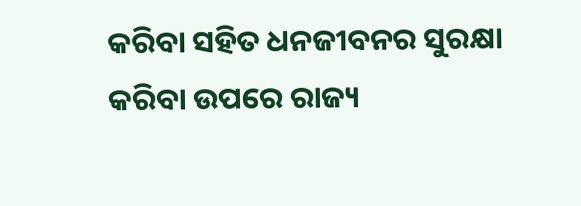କରିବା ସହିତ ଧନଜୀବନର ସୁରକ୍ଷା କରିବା ଉପରେ ରାଜ୍ୟ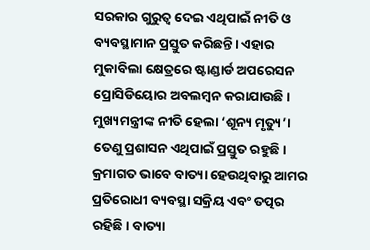ସରକାର ଗୁରୁତ୍ୱ ଦେଇ ଏଥିପାଇଁ ନୀତି ଓ ବ୍ୟବସ୍ଥାମାନ ପ୍ରସ୍ତୁତ କରିଛନ୍ତି। ଏହାର ମୁକାବିଲା କ୍ଷେତ୍ରରେ ଷ୍ଟାଣ୍ଡାର୍ଡ ଅପରେସନ ପ୍ରୋସିଡିୟୋର ଅବଲମ୍ବନ କରାଯାଉଛି। ମୁଖ୍ୟମନ୍ତ୍ରୀଙ୍କ ନୀତି ହେଲା ‘ଶୂନ୍ୟ ମୃତ୍ୟୁ’। ତେଣୁ ପ୍ରଶାସନ ଏଥିପାଇଁ ପ୍ରସ୍ତୁତ ରହୁଛି। କ୍ରମାଗତ ଭାବେ ବାତ୍ୟା ହେଉଥିବାରୁ ଆମର ପ୍ରତିରୋଧୀ ବ୍ୟବସ୍ଥା ସକ୍ରିୟ ଏବଂ ତତ୍ପର ରହିଛି। ବାତ୍ୟା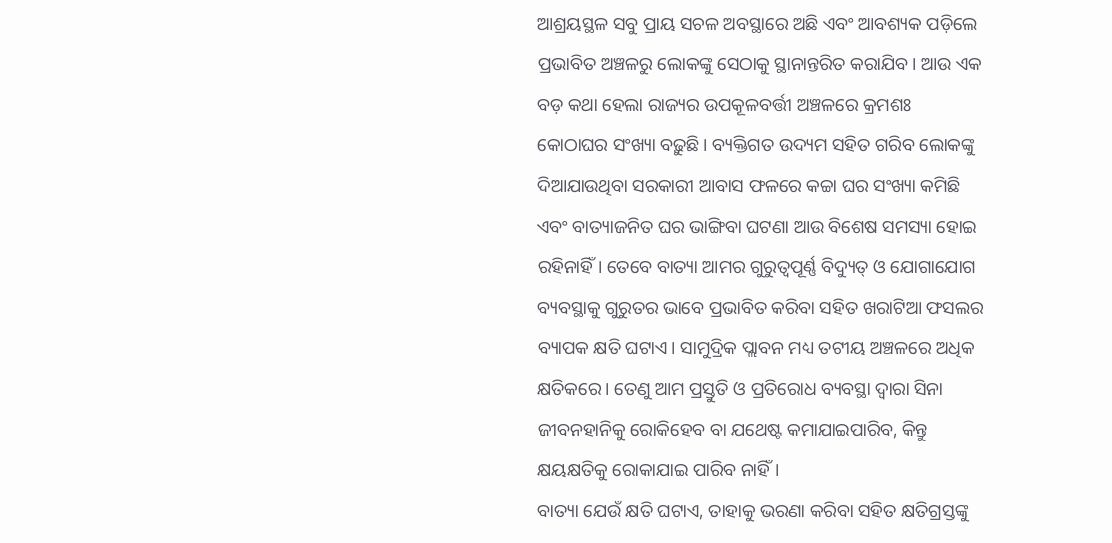ଆଶ୍ରୟସ୍ଥଳ ସବୁ ପ୍ରାୟ ସଚଳ ଅବସ୍ଥାରେ ଅଛି ଏବଂ ଆବଶ୍ୟକ ପଡ଼ିଲେ ପ୍ରଭାବିତ ଅଞ୍ଚଳରୁ ଲୋକଙ୍କୁ ସେଠାକୁ ସ୍ଥାନାନ୍ତରିତ କରାଯିବ। ଆଉ ଏକ ବଡ଼ କଥା ହେଲା ରାଜ୍ୟର ଉପକୂଳବର୍ତ୍ତୀ ଅଞ୍ଚଳରେ କ୍ରମଶଃ କୋଠାଘର ସଂଖ୍ୟା ବଢ଼ୁଛି। ବ୍ୟକ୍ତିଗତ ଉଦ୍ୟମ ସହିତ ଗରିବ ଲୋକଙ୍କୁ ଦିଆଯାଉଥିବା ସରକାରୀ ଆବାସ ଫଳରେ କଚ୍ଚା ଘର ସଂଖ୍ୟା କମିଛି ଏବଂ ବାତ୍ୟାଜନିତ ଘର ଭାଙ୍ଗିବା ଘଟଣା ଆଉ ବିଶେଷ ସମସ୍ୟା ହୋଇ ରହିନାହିଁ। ତେବେ ବାତ୍ୟା ଆମର ଗୁରୁତ୍ୱପୂର୍ଣ୍ଣ ବିଦ୍ୟୁତ୍ ଓ ଯୋଗାଯୋଗ ବ୍ୟବସ୍ଥାକୁ ଗୁରୁତର ଭାବେ ପ୍ରଭାବିତ କରିବା ସହିତ ଖରାଟିଆ ଫସଲର ବ୍ୟାପକ କ୍ଷତି ଘଟାଏ। ସାମୁଦ୍ରିକ ପ୍ଲାବନ ମଧ୍ୟ ତଟୀୟ ଅଞ୍ଚଳରେ ଅଧିକ କ୍ଷତିକରେ। ତେଣୁ ଆମ ପ୍ରସ୍ତୁତି ଓ ପ୍ରତିରୋଧ ବ୍ୟବସ୍ଥା ଦ୍ୱାରା ସିନା ଜୀବନହାନିକୁ ରୋକିହେବ ବା ଯଥେଷ୍ଟ କମାଯାଇପାରିବ, କିନ୍ତୁ କ୍ଷୟକ୍ଷତିକୁ ରୋକାଯାଇ ପାରିବ ନାହିଁ।
ବାତ୍ୟା ଯେଉଁ କ୍ଷତି ଘଟାଏ, ତାହାକୁ ଭରଣା କରିବା ସହିତ କ୍ଷତିଗ୍ରସ୍ତଙ୍କୁ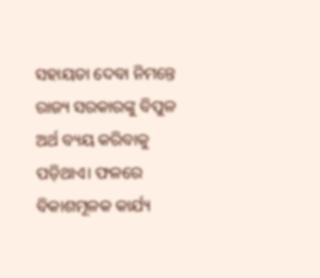ସହାୟତା ଦେବା ନିମନ୍ତେ ରାଜ୍ୟ ସରକାରଙ୍କୁ ବିପୁଳ ଅର୍ଥ ବ୍ୟୟ କରିବାକୁ ପଡ଼ିଥାଏ। ଫଳରେ ବିକାଶମୂଳକ କାର୍ଯ୍ୟ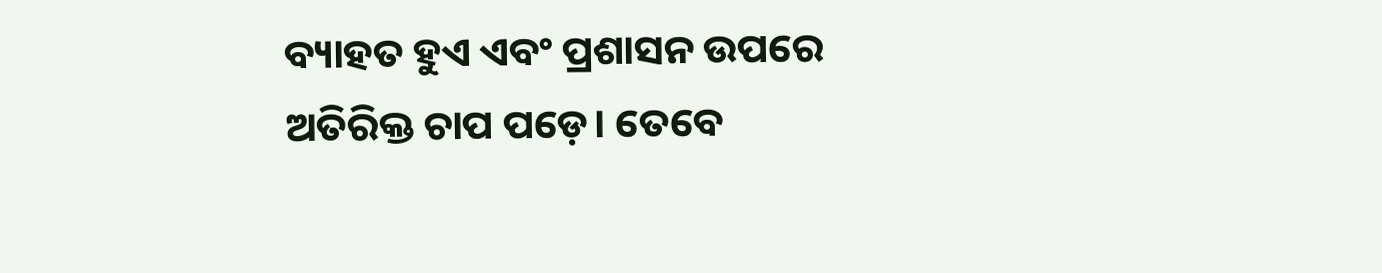ବ୍ୟାହତ ହୁଏ ଏବଂ ପ୍ରଶାସନ ଉପରେ ଅତିରିକ୍ତ ଚାପ ପଡ଼େ। ତେବେ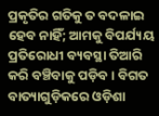ପ୍ରକୃତିର ଗତିକୁ ତ ବଦଳାଇ ହେବ ନାହିଁ; ଆମକୁ ବିପର୍ଯ୍ୟୟ ପ୍ରତିରୋଧୀ ବ୍ୟବସ୍ଥା ତିଆରି କରି ବଞ୍ଚିବାକୁ ପଡ଼ିବ। ବିଗତ ବାତ୍ୟାଗୁଡ଼ିକରେ ଓଡ଼ିଶା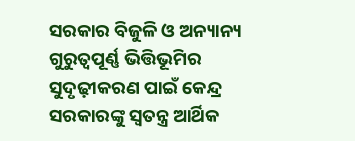ସରକାର ବିଜୁଳି ଓ ଅନ୍ୟାନ୍ୟ ଗୁରୁତ୍ୱପୂର୍ଣ୍ଣ ଭିତ୍ତିଭୂମିର ସୁଦୃଢ଼ୀକରଣ ପାଇଁ କେନ୍ଦ୍ର ସରକାରଙ୍କୁ ସ୍ୱତନ୍ତ୍ର ଆର୍ଥିକ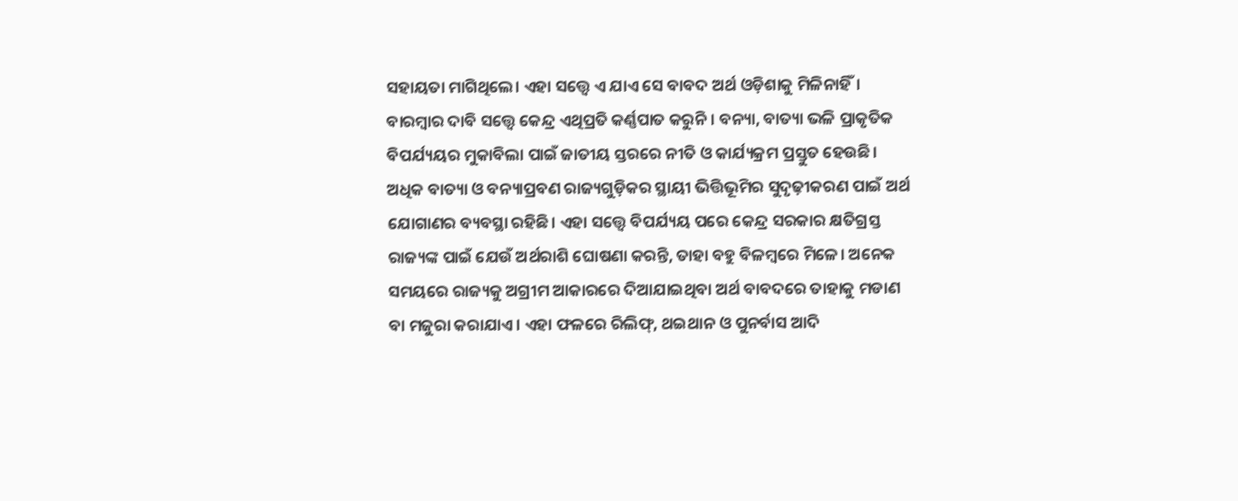ସହାୟତା ମାଗିଥିଲେ। ଏହା ସତ୍ତ୍ବେ ଏ ଯାଏ ସେ ବାବଦ ଅର୍ଥ ଓଡ଼ିଶାକୁ ମିଳିନାହିଁ। ବାରମ୍ବାର ଦାବି ସତ୍ତ୍ବେ କେନ୍ଦ୍ର ଏଥିପ୍ରତି କର୍ଣ୍ଣପାତ କରୁନି। ବନ୍ୟା, ବାତ୍ୟା ଭଳି ପ୍ରାକୃତିକ ବିପର୍ଯ୍ୟୟର ମୁକାବିଲା ପାଇଁ ଜାତୀୟ ସ୍ତରରେ ନୀତି ଓ କାର୍ଯ୍ୟକ୍ରମ ପ୍ରସ୍ତୁତ ହେଉଛି। ଅଧିକ ବାତ୍ୟା ଓ ବନ୍ୟାପ୍ରବଣ ରାଜ୍ୟଗୁଡ଼ିକର ସ୍ଥାୟୀ ଭିତ୍ତିଭୂମିର ସୁଦୃଢ଼ୀକରଣ ପାଇଁ ଅର୍ଥ ଯୋଗାଣର ବ୍ୟବସ୍ଥା ରହିଛି। ଏହା ସତ୍ତ୍ବେ ବିପର୍ଯ୍ୟୟ ପରେ କେନ୍ଦ୍ର ସରକାର କ୍ଷତିଗ୍ରସ୍ତ ରାଜ୍ୟଙ୍କ ପାଇଁ ଯେଉଁ ଅର୍ଥରାଶି ଘୋଷଣା କରନ୍ତି, ତାହା ବହୁ ବିଳମ୍ବରେ ମିଳେ। ଅନେକ ସମୟରେ ରାଜ୍ୟକୁ ଅଗ୍ରୀମ ଆକାରରେ ଦିଆଯାଇଥିବା ଅର୍ଥ ବାବଦରେ ତାହାକୁ ମଡାଣ ବା ମଜୁରା କରାଯାଏ। ଏହା ଫଳରେ ରିଲିଫ୍, ଥଇଥାନ ଓ ପୁନର୍ବାସ ଆଦି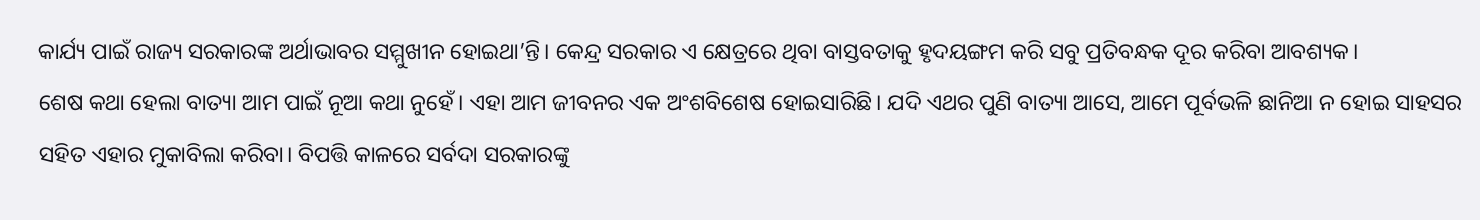କାର୍ଯ୍ୟ ପାଇଁ ରାଜ୍ୟ ସରକାରଙ୍କ ଅର୍ଥାଭାବର ସମ୍ମୁଖୀନ ହୋଇଥା’ନ୍ତି। କେନ୍ଦ୍ର ସରକାର ଏ କ୍ଷେତ୍ରରେ ଥିବା ବାସ୍ତବତାକୁ ହୃଦୟଙ୍ଗମ କରି ସବୁ ପ୍ରତିବନ୍ଧକ ଦୂର କରିବା ଆବଶ୍ୟକ।
ଶେଷ କଥା ହେଲା ବାତ୍ୟା ଆମ ପାଇଁ ନୂଆ କଥା ନୁହେଁ। ଏହା ଆମ ଜୀବନର ଏକ ଅଂଶବିଶେଷ ହୋଇସାରିଛି। ଯଦି ଏଥର ପୁଣି ବାତ୍ୟା ଆସେ, ଆମେ ପୂର୍ବଭଳି ଛାନିଆ ନ ହୋଇ ସାହସର ସହିତ ଏହାର ମୁକାବିଲା କରିବା। ବିପତ୍ତି କାଳରେ ସର୍ବଦା ସରକାରଙ୍କୁ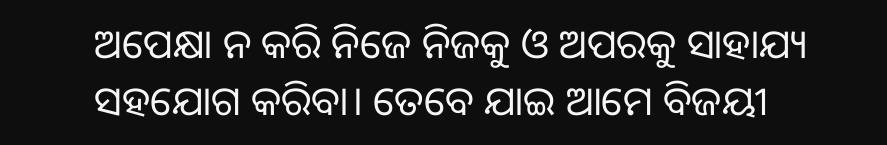ଅପେକ୍ଷା ନ କରି ନିଜେ ନିଜକୁ ଓ ଅପରକୁ ସାହାଯ୍ୟ ସହଯୋଗ କରିବା। ତେବେ ଯାଇ ଆମେ ବିଜୟୀ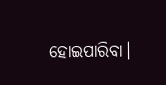ହୋଇପାରିବା।